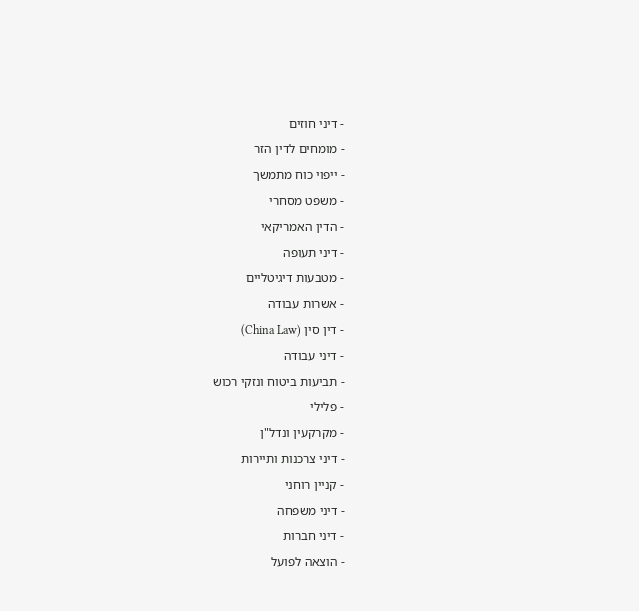- דיני חוזים
- מומחים לדין הזר
- ייפוי כוח מתמשך
- משפט מסחרי
- הדין האמריקאי
- דיני תעופה
- מטבעות דיגיטליים
- אשרות עבודה
- דין סין (China Law)
- דיני עבודה
- תביעות ביטוח ונזקי רכוש
- פלילי
- מקרקעין ונדל"ן
- דיני צרכנות ותיירות
- קניין רוחני
- דיני משפחה
- דיני חברות
- הוצאה לפועל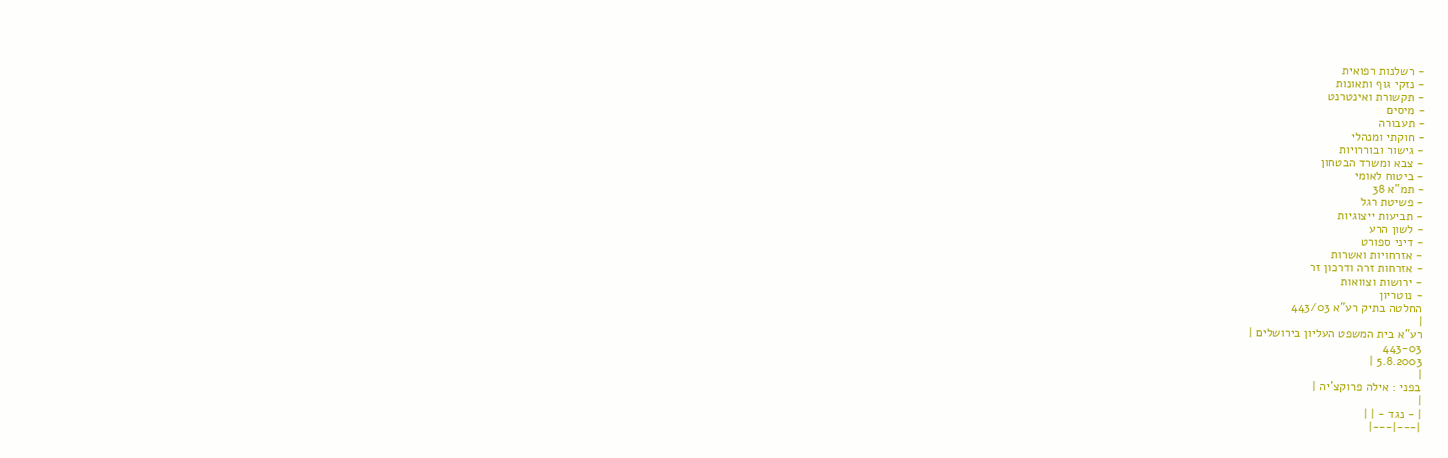- רשלנות רפואית
- נזקי גוף ותאונות
- תקשורת ואינטרנט
- מיסים
- תעבורה
- חוקתי ומנהלי
- גישור ובוררויות
- צבא ומשרד הבטחון
- ביטוח לאומי
- תמ"א 38
- פשיטת רגל
- תביעות ייצוגיות
- לשון הרע
- דיני ספורט
- אזרחויות ואשרות
- אזרחות זרה ודרכון זר
- ירושות וצוואות
- נוטריון
החלטה בתיק רע"א 443/03
|
רע"א בית המשפט העליון בירושלים |
443-03
5.8.2003 |
|
בפני : אילה פרוקצ'יה |
|
| - נגד - | |
|---|---|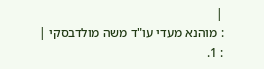|
: מוהנא מעדי עו"ד משה מולדבסקי |
: 1.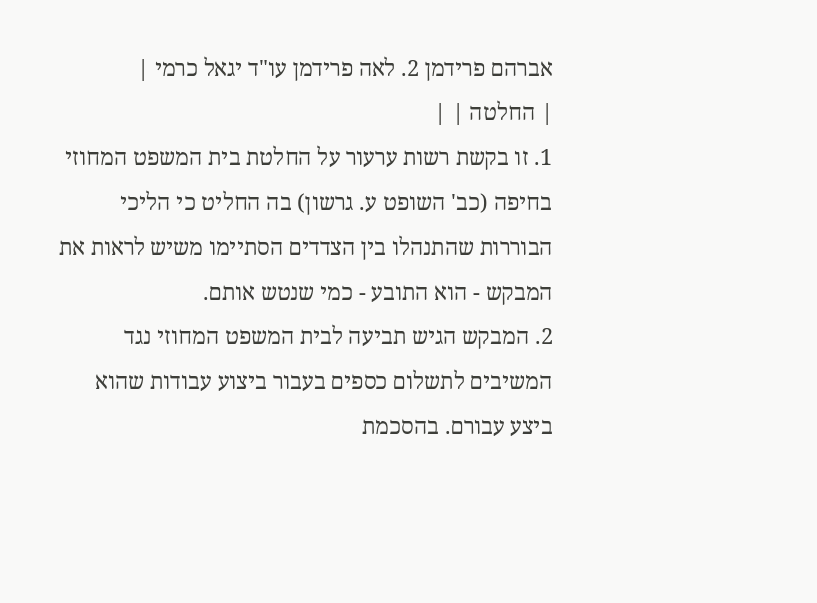אברהם פרידמן 2. לאה פרידמן עו"ד יגאל כרמי |
| החלטה | |
1. זו בקשת רשות ערעור על החלטת בית המשפט המחוזי בחיפה (כב' השופט ע. גרשון) בה החליט כי הליכי הבוררות שהתנהלו בין הצדדים הסתיימו משיש לראות את המבקש - הוא התובע - כמי שנטש אותם.
2. המבקש הגיש תביעה לבית המשפט המחוזי נגד המשיבים לתשלום כספים בעבור ביצוע עבודות שהוא ביצע עבורם. בהסכמת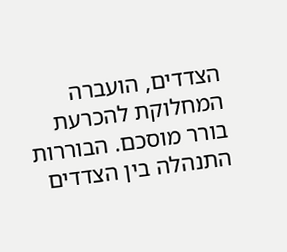הצדדים, הועברה המחלוקת להכרעת בורר מוסכם. הבוררות התנהלה בין הצדדים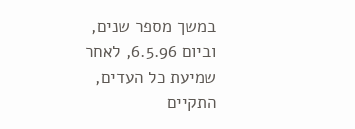במשך מספר שנים, וביום 6.5.96, לאחר שמיעת כל העדים, התקיים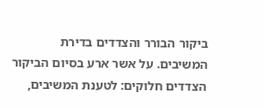ביקור הבורר והצדדים בדירת המשיבים. על אשר ארע בסיום הביקור הצדדים חלוקים: לטענת המשיבים,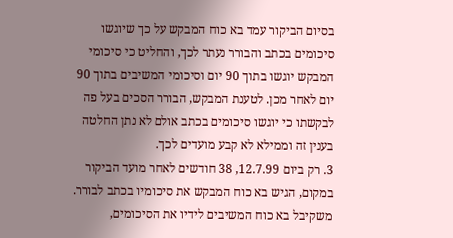בסיום הביקור עמד בא כוח המבקש על כך שיוגשו סיכומים בכתב והבורר נעתר לכך, והחליט כי סיכומי המבקש יוגשו בתוך 90 יום וסיכומי המשיבים בתוך 90 יום לאחר מכן. לטענת המבקש, הבורר הסכים בעל פה לבקשתו כי יוגשו סיכומים בכתב אולם לא נתן החלטה בענין זה וממילא לא קבע מועדים לכך.
3. רק ביום 12.7.99, 38 חודשים לאחר מועד הביקור במקום, הגיש בא כוח המבקש את סיכומיו בכתב לבורר. משקיבל בא כוח המשיבים לידיו את הסיכומים,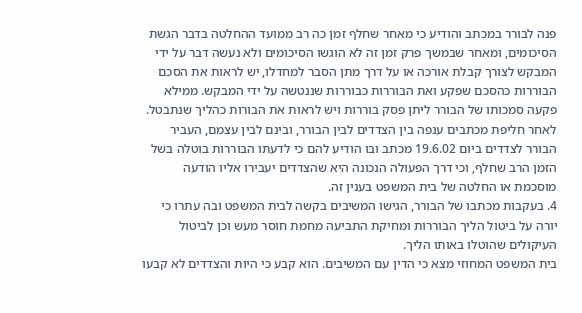פנה לבורר במכתב והודיע כי מאחר שחלף זמן כה רב ממועד ההחלטה בדבר הגשת הסיכומים, ומאחר שבמשך פרק זמן זה לא הוגשו הסיכומים ולא נעשה דבר על ידי המבקש לצורך קבלת אורכה או על דרך מתן הסבר למחדלו, יש לראות את הסכם הבוררות כהסכם שפקע ואת הבוררות כבוררות שננטשה על ידי המבקש. ממילא פקעה סמכותו של הבורר ליתן פסק בוררות ויש לראות את הבורות כהליך שנתבטל.
לאחר חליפת מכתבים ענפה בין הצדדים לבין הבורר, ובינם לבין עצמם, העביר הבורר לצדדים ביום 19.6.02 מכתב ובו הודיע להם כי לדעתו הבוררות בוטלה בשל הזמן הרב שחלף, וכי דרך הפעולה הנכונה היא שהצדדים יעבירו אליו הודעה מוסכמת או החלטה של בית המשפט בענין זה.
4. בעקבות מכתבו של הבורר, הגישו המשיבים בקשה לבית המשפט ובה עתרו כי יורה על ביטול הליך הבוררות ומחיקת התביעה מחמת חוסר מעש וכן לביטול העיקולים שהוטלו באותו הליך.
בית המשפט המחוזי מצא כי הדין עם המשיבים. הוא קבע כי היות והצדדים לא קבעו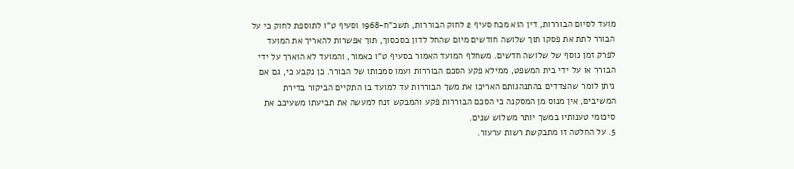מועד לסיום הבוררות, דין הוא מכח סעיף 2 לחוק הבוררות, תשכ"ח-1968 וסעיף ט"ו לתוספת לחוק כי על הבורר לתת את פסקו תוך שלושה חודשים מיום שהחל לדון בסכסוך, תוך אפשרות להאריך את המועד לפרק זמן נוסף של שלושה חדשים. משחלף המועד האמור בסעיף ט"ו כאמור, והמועד לא הוארך על ידי הבורר או על ידי בית המשפט, ממילא פקע הסכם הבוררות ועמו סמכותו של הבורר. כן נקבע כי, גם אם ניתן לומר שהצדדים בהתנהגותם האריכו את משך הבוררות עד למועד בו התקיים הביקור בדירת המשיבים, אין מנוס מן המסקנה כי הסכם הבוררות פקע והמבקש זנח למעשה את תביעתו משעיכב את סיכומי טענותיו במשך יותר משלוש שנים.
5. על החלטה זו מתבקשת רשות ערעור.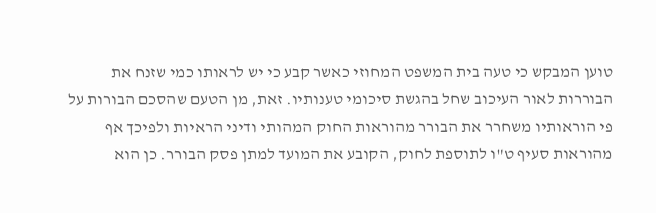טוען המבקש כי טעה בית המשפט המחוזי כאשר קבע כי יש לראותו כמי שזנח את הבוררות לאור העיכוב שחל בהגשת סיכומי טענותיו. זאת, מן הטעם שהסכם הבורות על פי הוראותיו משחרר את הבורר מהוראות החוק המהותי ודיני הראיות ולפיכך אף מהוראות סעיף ט"ו לתוספת לחוק, הקובע את המועד למתן פסק הבורר. כן הוא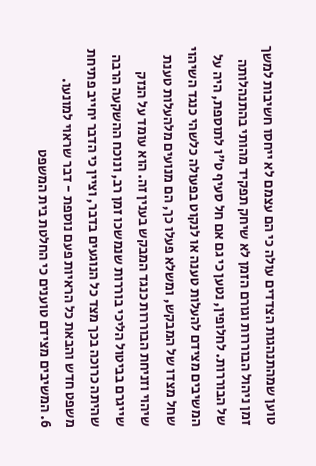טוען שמהתנהגות הצדדים עולה כי הם עצמם לא ייחסו חשיבות למשך זמן ניהול הבוררות וגורם הזמן לא שיחק תפקיד מהותי בהתנהלותה של הבוררות. לחלופין, נטען כי גם אם חל סעיף ט"ו לתוספת, היה על המשיבים מצידם להעלות טענה או לנקוט בפעולה כלשהי כנגד השיהוי שחל מצדו של המבקש, ומשלא פעלו כך, הם מנועים מלהעלות טענת שיהוי וזניחת הבוררות כנגד המבקש בענין זה. הוא עומד על הנזק שייגרם בביטול הליכי בוררות שנמשכו זמן רב, ונוכח ההשקעה הרבה שהיתה כרוכה בכך מצד כל הנוגעים בדבר, וציין כי הדבר יחייב פתיחת משפט חדש והבאת כל הראיות פעם נוספת - דבר שראוי למונעו.
6. המשיבים מצידם טוענים כי החלטת בית המשפט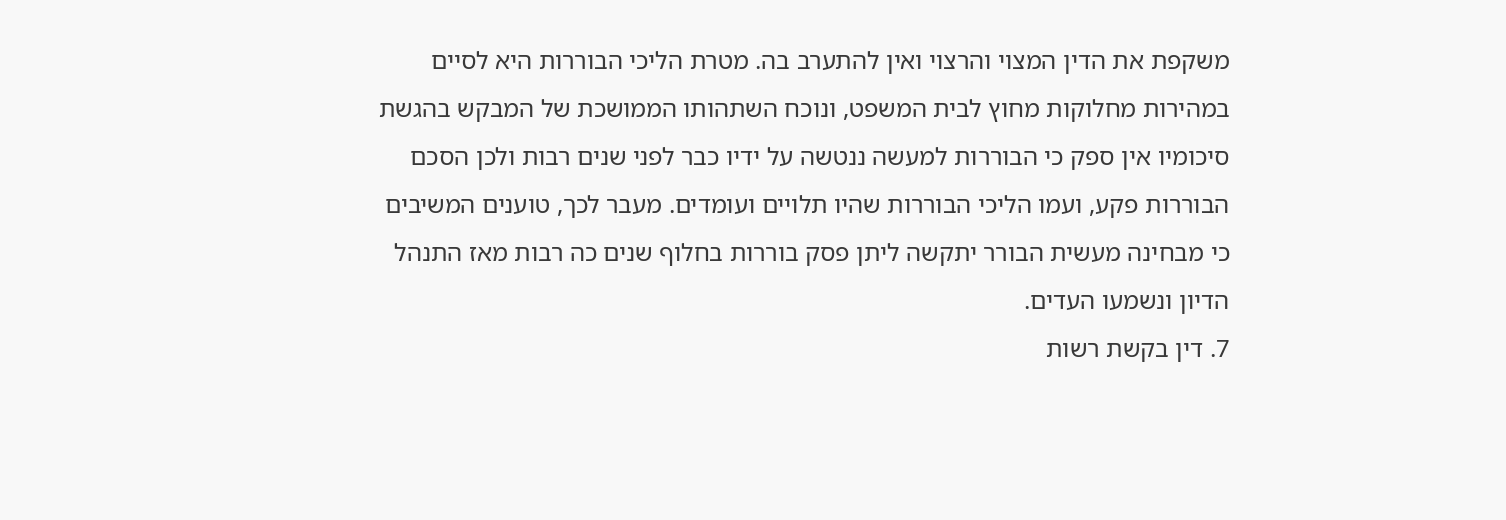משקפת את הדין המצוי והרצוי ואין להתערב בה. מטרת הליכי הבוררות היא לסיים במהירות מחלוקות מחוץ לבית המשפט, ונוכח השתהותו הממושכת של המבקש בהגשת סיכומיו אין ספק כי הבוררות למעשה ננטשה על ידיו כבר לפני שנים רבות ולכן הסכם הבוררות פקע, ועמו הליכי הבוררות שהיו תלויים ועומדים. מעבר לכך, טוענים המשיבים כי מבחינה מעשית הבורר יתקשה ליתן פסק בוררות בחלוף שנים כה רבות מאז התנהל הדיון ונשמעו העדים.
7. דין בקשת רשות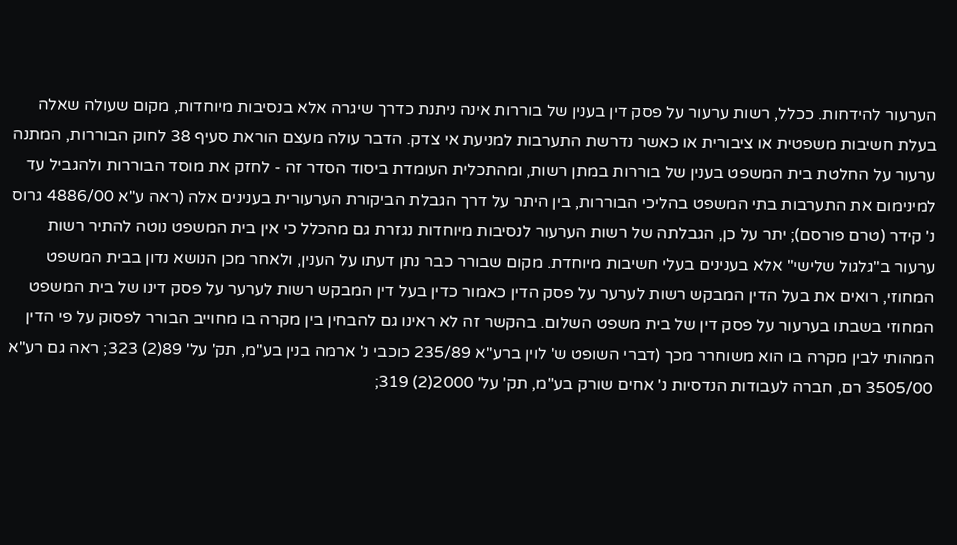הערעור להידחות. ככלל, רשות ערעור על פסק דין בענין של בוררות אינה ניתנת כדרך שיגרה אלא בנסיבות מיוחדות, מקום שעולה שאלה בעלת חשיבות משפטית או ציבורית או כאשר נדרשת התערבות למניעת אי צדק. הדבר עולה מעצם הוראת סעיף 38 לחוק הבוררות, המתנה ערעור על החלטת בית המשפט בענין של בוררות במתן רשות, ומהתכלית העומדת ביסוד הסדר זה - לחזק את מוסד הבוררות ולהגביל עד למינימום את התערבות בתי המשפט בהליכי הבוררות, בין היתר על דרך הגבלת הביקורת הערעורית בענינים אלה (ראה ע"א 4886/00 גרוס נ' קידר (טרם פורסם); יתר על כן, הגבלתה של רשות הערעור לנסיבות מיוחדות נגזרת גם מהכלל כי אין בית המשפט נוטה להתיר רשות ערעור ב"גלגול שלישי" אלא בענינים בעלי חשיבות מיוחדת. מקום שבורר כבר נתן דעתו על הענין, ולאחר מכן הנושא נדון בבית המשפט המחוזי, רואים את בעל הדין המבקש רשות לערער על פסק הדין כאמור כדין בעל דין המבקש רשות לערער על פסק דינו של בית המשפט המחוזי בשבתו בערעור על פסק דין של בית משפט השלום. בהקשר זה לא ראינו גם להבחין בין מקרה בו מחוייב הבורר לפסוק על פי הדין המהותי לבין מקרה בו הוא משוחרר מכך (דברי השופט ש' לוין ברע"א 235/89 כוכבי נ' ארמה בנין בע"מ, תק' על' 89(2) 323; ראה גם רע"א 3505/00 רם, חברה לעבודות הנדסיות נ' אחים שורק בע"מ, תק' על' 2000(2) 319;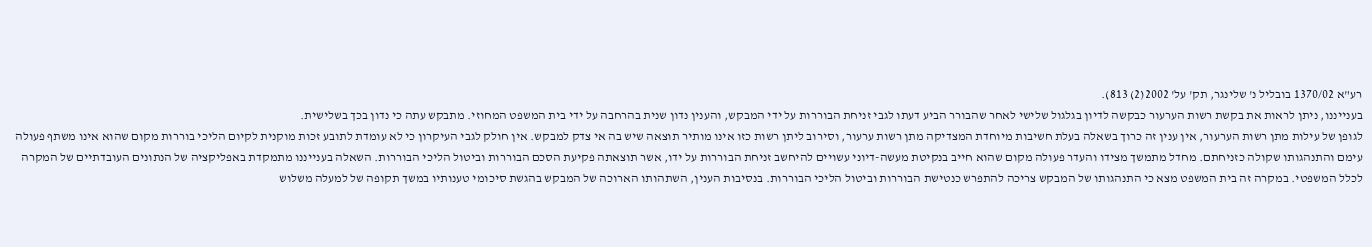רע"א 1370/02 בובליל נ' שלינגר, תק' על' 2002(2) 813).
בענייננו, ניתן לראות את בקשת רשות הערעור כבקשה לדיון בגלגול שלישי לאחר שהבורר הביע דעתו לגבי זניחת הבוררות על ידי המבקש, והענין נדון שנית בהרחבה על ידי בית המשפט המחוזי. מתבקש עתה כי נדון בכך בשלישית.
לגופן של עילות מתן רשות הערעור, אין ענין זה כרוך בשאלה בעלת חשיבות מיוחדת המצדיקה מתן רשות ערעור, וסירוב ליתן רשות כזו אינו מותיר תוצאה שיש בה אי צדק למבקש. אין חולק לגבי העיקרון כי לא עומדת לתובע זכות מוקנית לקיום הליכי בוררות מקום שהוא אינו משתף פעולה עימם והתנהגותו שקולה כזניחתם. מחדל מתמשך מצידו והעדר פעולה מקום שהוא חייב בנקיטת מעשה-דיוני עשויים להיחשב זניחת הבוררות על ידו, אשר תוצאתה פקיעת הסכם הבוררות וביטול הליכי הבוררות. השאלה בענייננו מתמקדת באפליקציה של הנתונים העובדתיים של המקרה לכלל המשפטי. במקרה זה בית המשפט מצא כי התנהגותו של המבקש צריכה להתפרש כנטישת הבוררות וביטול הליכי הבוררות. בנסיבות הענין, השתהותו הארוכה של המבקש בהגשת סיכומי טענותיו במשך תקופה של למעלה משלוש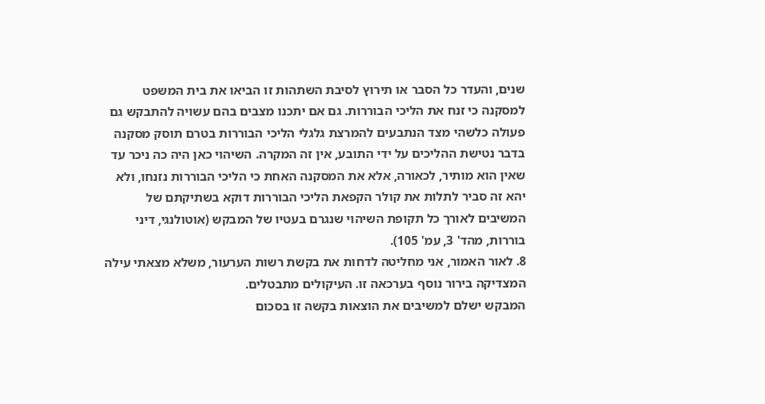שנים, והעדר כל הסבר או תירוץ לסיבת השתהות זו הביאו את בית המשפט למסקנה כי זנח את הליכי הבוררות. גם אם יתכנו מצבים בהם עשויה להתבקש גם פעולה כלשהי מצד הנתבעים להמרצת גלגלי הליכי הבוררות בטרם תוסק מסקנה בדבר נטישת ההליכים על ידי התובע, אין זה המקרה. השיהוי כאן היה כה ניכר עד שאין הוא מותיר, לכאורה, אלא את המסקנה האחת כי הליכי הבוררות נזנחו, ולא יהא זה סביר לתלות את קולר הקפאת הליכי הבוררות דוקא בשתיקתם של המשיבים לאורך כל תקופת השיהוי שנגרם בעטיו של המבקש (אוטולנגי, דיני בוררות, מהד' 3, עמ' 105).
8. לאור האמור, אני מחליטה לדחות את בקשת רשות הערעור, משלא מצאתי עילה המצדיקה בירור נוסף בערכאה זו. העיקולים מתבטלים.
המבקש ישלם למשיבים את הוצאות בקשה זו בסכום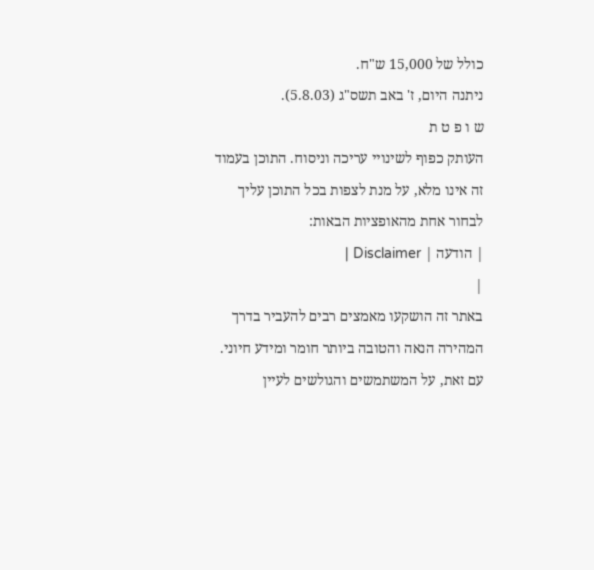כולל של 15,000 ש"ח.
ניתנה היום, ז' באב תשס"ג (5.8.03).
ש ו פ ט ת
העותק כפוף לשינויי עריכה וניסוח. התוכן בעמוד זה אינו מלא, על מנת לצפות בכל התוכן עליך לבחור אחת מהאופציות הבאות:
| הודעה | Disclaimer |
|
באתר זה הושקעו מאמצים רבים להעביר בדרך המהירה הנאה והטובה ביותר חומר ומידע חיוני. עם זאת, על המשתמשים והגולשים לעיין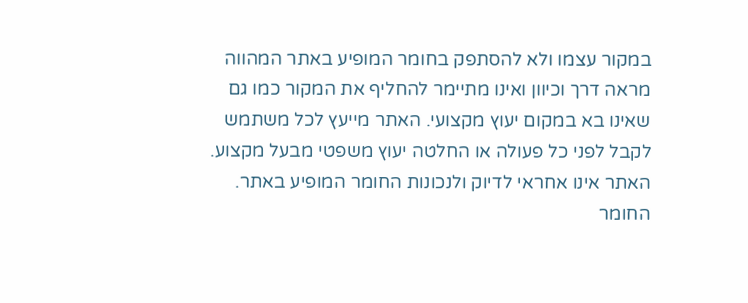במקור עצמו ולא להסתפק בחומר המופיע באתר המהווה מראה דרך וכיוון ואינו מתיימר להחליף את המקור כמו גם שאינו בא במקום יעוץ מקצועי. האתר מייעץ לכל משתמש לקבל לפני כל פעולה או החלטה יעוץ משפטי מבעל מקצוע. האתר אינו אחראי לדיוק ולנכונות החומר המופיע באתר. החומר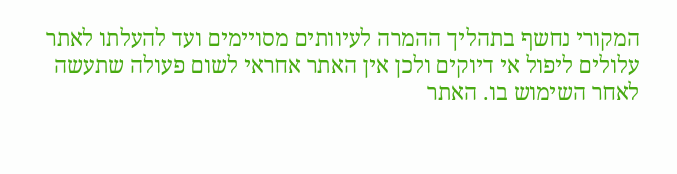המקורי נחשף בתהליך ההמרה לעיוותים מסויימים ועד להעלתו לאתר עלולים ליפול אי דיוקים ולכן אין האתר אחראי לשום פעולה שתעשה לאחר השימוש בו. האתר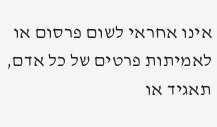אינו אחראי לשום פרסום או לאמיתות פרטים של כל אדם, תאגיד או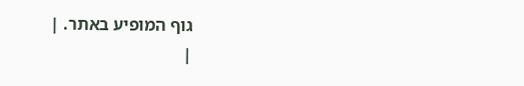גוף המופיע באתר. |
|